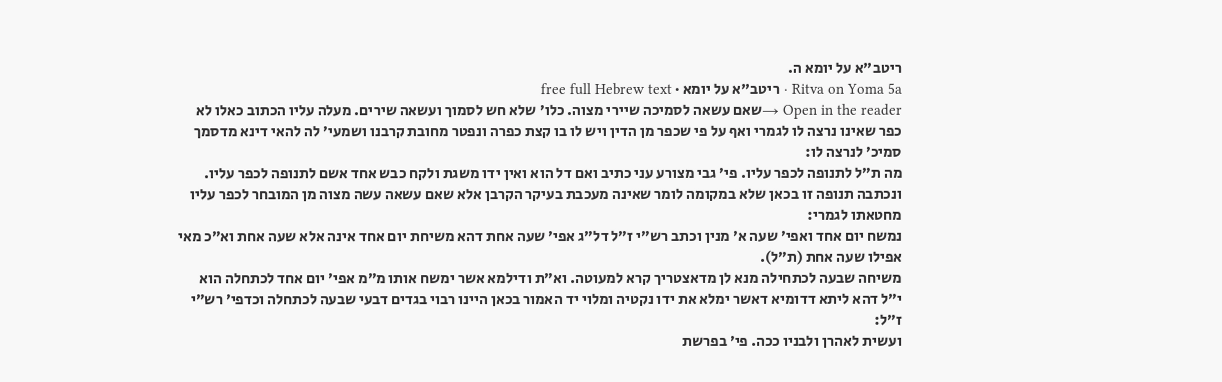ריטב"א על יומא ה.
Ritva on Yoma 5a · ריטב"א על יומא · free full Hebrew text
Open in the reader →שאם עשאה לסמיכה שיירי מצוה. כלו׳ שלא חש לסמוך ועשאה שירים. מעלה עליו הכתוב כאלו לא כפר שאינו נרצה לו לגמרי ואף על פי שכפר מן הדין ויש לו בו קצת כפרה ונפטר מחובת קרבנו ושמעי׳ לה להאי דינא מדסמך סמיכ׳ לנרצה לו:
מה ת״ל לתנופה לכפר עליו. פי׳ גבי מצורע עני כתיב ואם דל הוא ואין ידו משגת ולקח כבש אחד אשם לתנופה לכפר עליו. ונכתבה תנופה זו בכאן שלא במקומה לומר שאינה מעכבת בעיקר הקרבן אלא שאם עשאה עשה מצוה מן המובחר לכפר עליו מחטאתו לגמרי:
נמשח יום אחד ואפי׳ שעה א׳ מנין וכתב רש״י ז״ל דל״ג אפי׳ שעה אחת דהא משיחת יום אחד אינה אלא שעה אחת וא״כ מאי אפילו שעה אחת (ת״ל).
משיחה שבעה לכתחילה מנא לן מדאצטריך קרא למעוטה. וא״ת ודילמא אשר ימשח אותו מ״מ אפי׳ יום אחד לכתחלה הוא י״ל דהא ליתא דדומיא דאשר ימלא את ידו נקטיה ומלוי יד האמור בכאן היינו רבוי בגדים דבעי שבעה לכתחלה וכדפי׳ רש״י ז״ל:
ועשית לאהרן ולבניו ככה. פי׳ בפרשת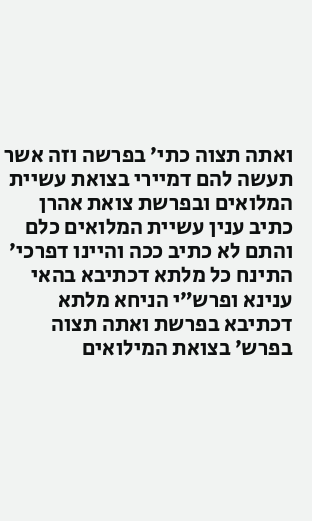ואתה תצוה כתי׳ בפרשה וזה אשר תעשה להם דמיירי בצואת עשיית המלואים ובפרשת צואת אהרן כתיב ענין עשיית המלואים כלם והתם לא כתיב ככה והיינו דפרכי׳ התינח כל מלתא דכתיבא בהאי ענינא ופרש״י הניחא מלתא דכתיבא בפרשת ואתה תצוה בפרש׳ בצואת המילואים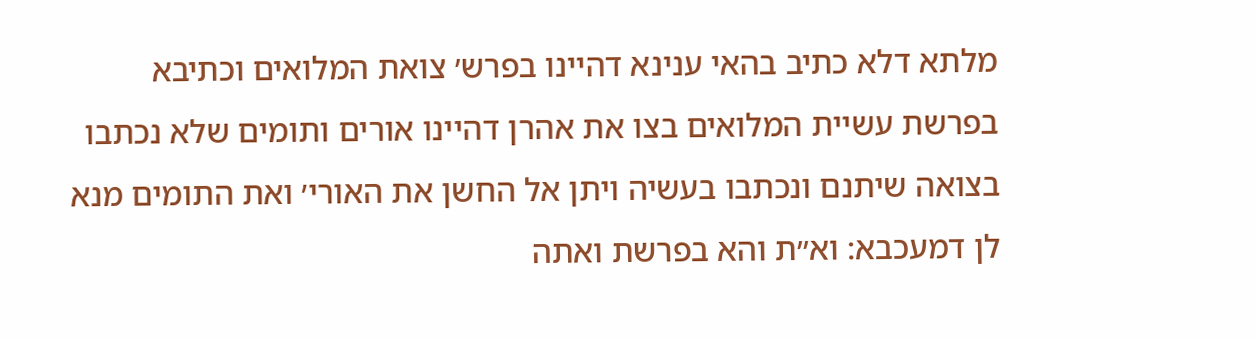מלתא דלא כתיב בהאי ענינא דהיינו בפרש׳ צואת המלואים וכתיבא בפרשת עשיית המלואים בצו את אהרן דהיינו אורים ותומים שלא נכתבו בצואה שיתנם ונכתבו בעשיה ויתן אל החשן את האורי׳ ואת התומים מנא לן דמעכבא: וא״ת והא בפרשת ואתה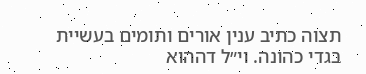תצוה כתיב ענין אורים ותומים בעשיית בגדי כהונה. וי״ל דההוא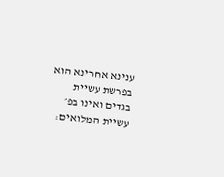ענינא אחרינא הוא בפרשת עשיית בגדים ואינו בפ׳ עשיית המלואים: